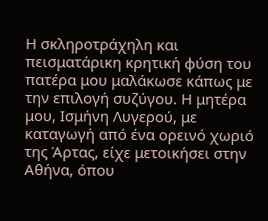Η σκληροτράχηλη και πεισματάρικη κρητική φύση του πατέρα μου μαλάκωσε κάπως με την επιλογή συζύγου. Η μητέρα μου, Ισμήνη Λυγερού, με καταγωγή από ένα ορεινό χωριό της Άρτας, είχε μετοικήσει στην Αθήνα, όπου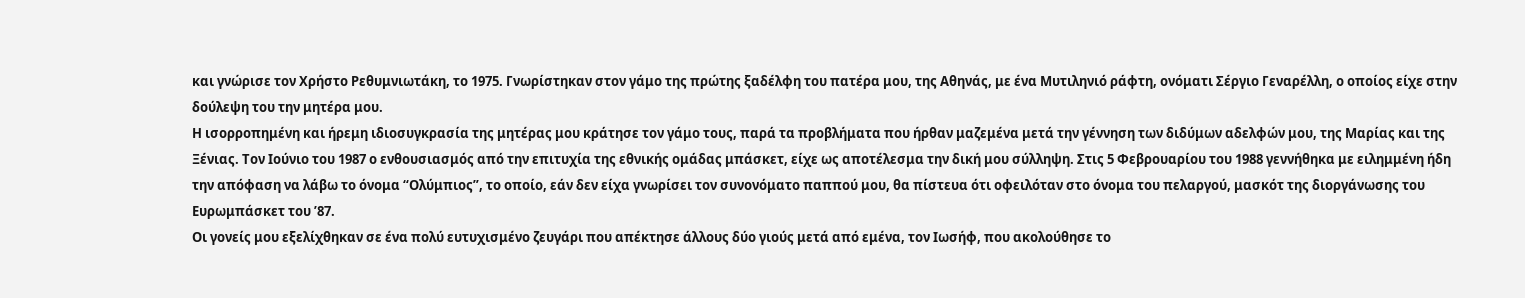και γνώρισε τον Χρήστο Ρεθυμνιωτάκη, το 1975. Γνωρίστηκαν στον γάμο της πρώτης ξαδέλφη του πατέρα μου, της Αθηνάς, με ένα Μυτιληνιό ράφτη, ονόματι Σέργιο Γεναρέλλη, ο οποίος είχε στην δούλεψη του την μητέρα μου.
Η ισορροπημένη και ήρεμη ιδιοσυγκρασία της μητέρας μου κράτησε τον γάμο τους, παρά τα προβλήματα που ήρθαν μαζεμένα μετά την γέννηση των διδύμων αδελφών μου, της Μαρίας και της Ξένιας. Τον Ιούνιο του 1987 ο ενθουσιασμός από την επιτυχία της εθνικής ομάδας μπάσκετ, είχε ως αποτέλεσμα την δική μου σύλληψη. Στις 5 Φεβρουαρίου του 1988 γεννήθηκα με ειλημμένη ήδη την απόφαση να λάβω το όνομα “Ολύμπιος”, το οποίο, εάν δεν είχα γνωρίσει τον συνονόματο παππού μου, θα πίστευα ότι οφειλόταν στο όνομα του πελαργού, μασκότ της διοργάνωσης του Ευρωμπάσκετ του ’87.
Οι γονείς μου εξελίχθηκαν σε ένα πολύ ευτυχισμένο ζευγάρι που απέκτησε άλλους δύο γιούς μετά από εμένα, τον Ιωσήφ, που ακολούθησε το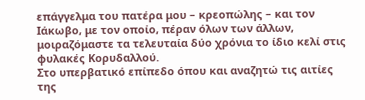επάγγελμα του πατέρα μου – κρεοπώλης – και τον Ιάκωβο, με τον οποίο, πέραν όλων των άλλων, μοιραζόμαστε τα τελευταία δύο χρόνια το ίδιο κελί στις φυλακές Κορυδαλλού.
Στο υπερβατικό επίπεδο όπου και αναζητώ τις αιτίες της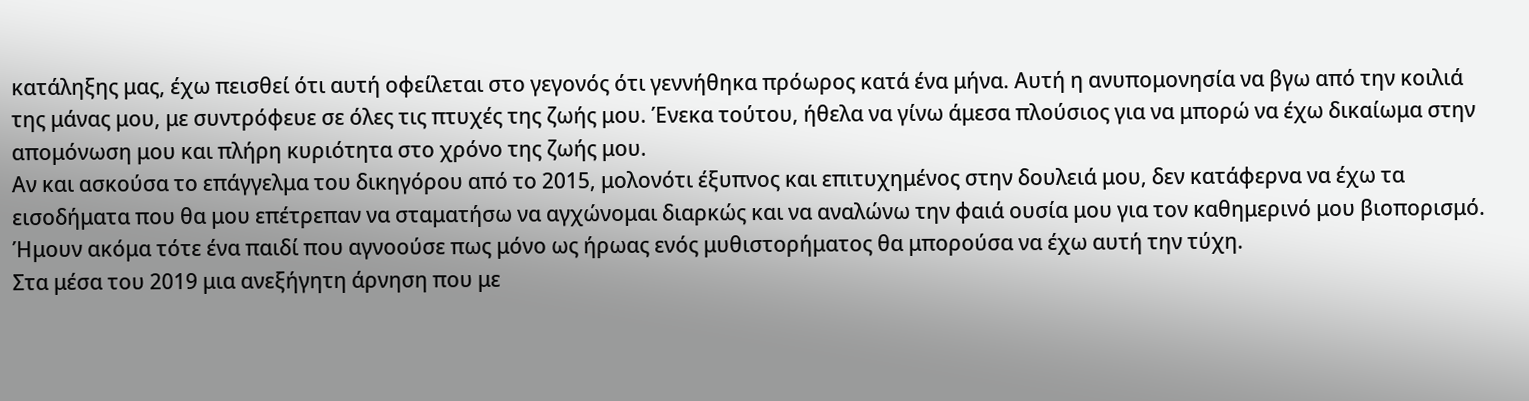κατάληξης μας, έχω πεισθεί ότι αυτή οφείλεται στο γεγονός ότι γεννήθηκα πρόωρος κατά ένα μήνα. Αυτή η ανυπομονησία να βγω από την κοιλιά της μάνας μου, με συντρόφευε σε όλες τις πτυχές της ζωής μου. Ένεκα τούτου, ήθελα να γίνω άμεσα πλούσιος για να μπορώ να έχω δικαίωμα στην απομόνωση μου και πλήρη κυριότητα στο χρόνο της ζωής μου.
Αν και ασκούσα το επάγγελμα του δικηγόρου από το 2015, μολονότι έξυπνος και επιτυχημένος στην δουλειά μου, δεν κατάφερνα να έχω τα εισοδήματα που θα μου επέτρεπαν να σταματήσω να αγχώνομαι διαρκώς και να αναλώνω την φαιά ουσία μου για τον καθημερινό μου βιοπορισμό. Ήμουν ακόμα τότε ένα παιδί που αγνοούσε πως μόνο ως ήρωας ενός μυθιστορήματος θα μπορούσα να έχω αυτή την τύχη.
Στα μέσα του 2019 μια ανεξήγητη άρνηση που με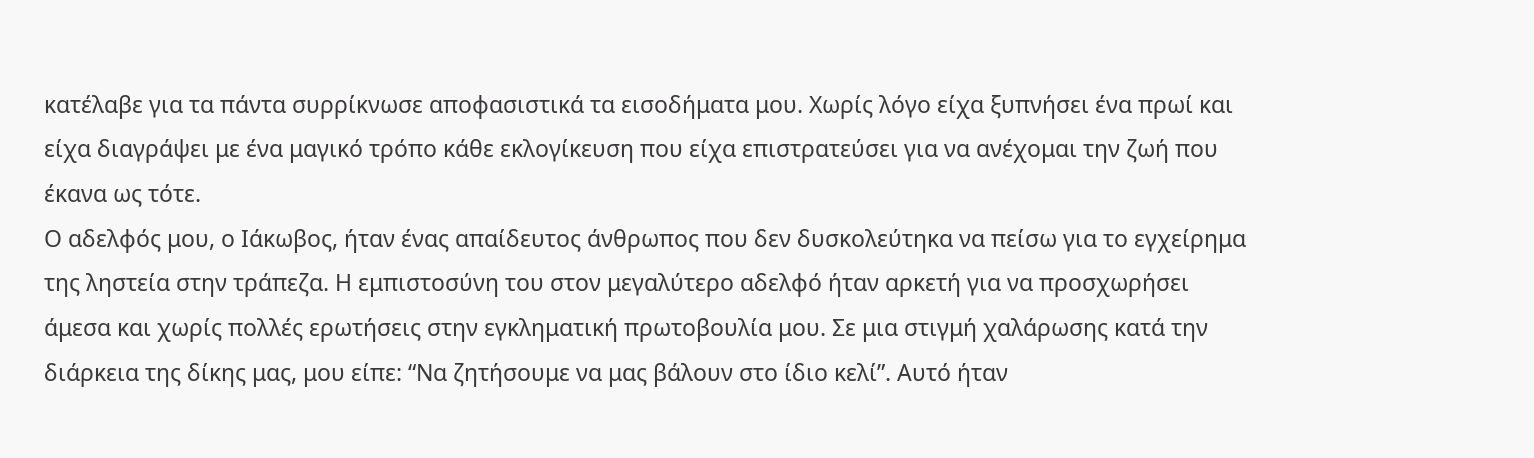κατέλαβε για τα πάντα συρρίκνωσε αποφασιστικά τα εισοδήματα μου. Χωρίς λόγο είχα ξυπνήσει ένα πρωί και είχα διαγράψει με ένα μαγικό τρόπο κάθε εκλογίκευση που είχα επιστρατεύσει για να ανέχομαι την ζωή που έκανα ως τότε.
Ο αδελφός μου, ο Ιάκωβος, ήταν ένας απαίδευτος άνθρωπος που δεν δυσκολεύτηκα να πείσω για το εγχείρημα της ληστεία στην τράπεζα. Η εμπιστοσύνη του στον μεγαλύτερο αδελφό ήταν αρκετή για να προσχωρήσει άμεσα και χωρίς πολλές ερωτήσεις στην εγκληματική πρωτοβουλία μου. Σε μια στιγμή χαλάρωσης κατά την διάρκεια της δίκης μας, μου είπε: “Να ζητήσουμε να μας βάλουν στο ίδιο κελί”. Αυτό ήταν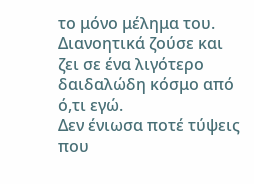το μόνο μέλημα του. Διανοητικά ζούσε και ζει σε ένα λιγότερο δαιδαλώδη κόσμο από ό,τι εγώ.
Δεν ένιωσα ποτέ τύψεις που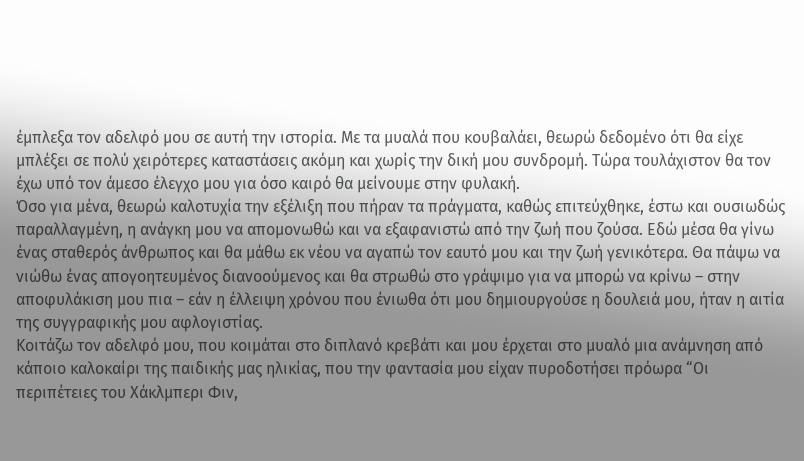έμπλεξα τον αδελφό μου σε αυτή την ιστορία. Με τα μυαλά που κουβαλάει, θεωρώ δεδομένο ότι θα είχε μπλέξει σε πολύ χειρότερες καταστάσεις ακόμη και χωρίς την δική μου συνδρομή. Τώρα τουλάχιστον θα τον έχω υπό τον άμεσο έλεγχο μου για όσο καιρό θα μείνουμε στην φυλακή.
Όσο για μένα, θεωρώ καλοτυχία την εξέλιξη που πήραν τα πράγματα, καθώς επιτεύχθηκε, έστω και ουσιωδώς παραλλαγμένη, η ανάγκη μου να απομονωθώ και να εξαφανιστώ από την ζωή που ζούσα. Εδώ μέσα θα γίνω ένας σταθερός άνθρωπος και θα μάθω εκ νέου να αγαπώ τον εαυτό μου και την ζωή γενικότερα. Θα πάψω να νιώθω ένας απογοητευμένος διανοούμενος και θα στρωθώ στο γράψιμο για να μπορώ να κρίνω – στην αποφυλάκιση μου πια – εάν η έλλειψη χρόνου που ένιωθα ότι μου δημιουργούσε η δουλειά μου, ήταν η αιτία της συγγραφικής μου αφλογιστίας.
Κοιτάζω τον αδελφό μου, που κοιμάται στο διπλανό κρεβάτι και μου έρχεται στο μυαλό μια ανάμνηση από κάποιο καλοκαίρι της παιδικής μας ηλικίας, που την φαντασία μου είχαν πυροδοτήσει πρόωρα “Οι περιπέτειες του Χάκλμπερι Φιν,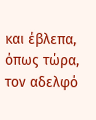και έβλεπα, όπως τώρα, τον αδελφό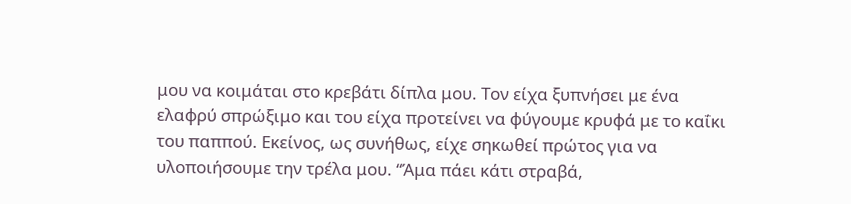μου να κοιμάται στο κρεβάτι δίπλα μου. Τον είχα ξυπνήσει με ένα ελαφρύ σπρώξιμο και του είχα προτείνει να φύγουμε κρυφά με το καΐκι του παππού. Εκείνος, ως συνήθως, είχε σηκωθεί πρώτος για να υλοποιήσουμε την τρέλα μου. “Άμα πάει κάτι στραβά,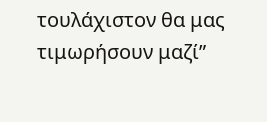τουλάχιστον θα μας τιμωρήσουν μαζί”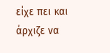είχε πει και άρχιζε να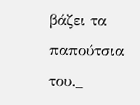βάζει τα παπούτσια του._